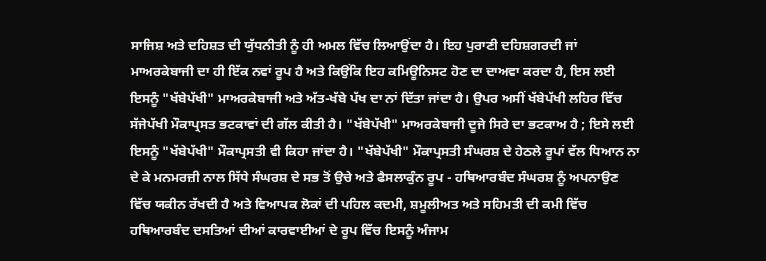ਸਾਜਿਸ਼ ਅਤੇ ਦਹਿਸ਼ਤ ਦੀ ਯੁੱਧਨੀਤੀ ਨੂੰ ਹੀ ਅਮਲ ਵਿੱਚ ਲਿਆਉਂਦਾ ਹੈ। ਇਹ ਪੁਰਾਣੀ ਦਹਿਸ਼ਗਰਦੀ ਜਾਂ ਮਾਅਰਕੇਬਾਜੀ ਦਾ ਹੀ ਇੱਕ ਨਵਾਂ ਰੂਪ ਹੈ ਅਤੇ ਕਿਉਂਕਿ ਇਹ ਕਮਿਊਨਿਸਟ ਹੋਣ ਦਾ ਦਾਅਵਾ ਕਰਦਾ ਹੈ, ਇਸ ਲਈ ਇਸਨੂੰ "ਖੱਬੇਪੱਖੀ" ਮਾਅਰਕੇਬਾਜੀ ਅਤੇ ਅੱਤ-ਖੱਬੇ ਪੱਖ ਦਾ ਨਾਂ ਦਿੱਤਾ ਜਾਂਦਾ ਹੈ। ਉਪਰ ਅਸੀਂ ਖੱਬੇਪੱਖੀ ਲਹਿਰ ਵਿੱਚ ਸੱਜੇਪੱਖੀ ਮੌਕਾਪ੍ਰਸਤ ਭਟਕਾਵਾਂ ਦੀ ਗੱਲ ਕੀਤੀ ਹੈ। "ਖੱਬੇਪੱਖੀ" ਮਾਅਰਕੇਬਾਜੀ ਦੂਜੇ ਸਿਰੇ ਦਾ ਭਟਕਾਅ ਹੈ ; ਇਸੇ ਲਈ ਇਸਨੂੰ "ਖੱਬੇਪੱਖੀ" ਮੌਕਾਪ੍ਰਸਤੀ ਵੀ ਕਿਹਾ ਜਾਂਦਾ ਹੈ। "ਖੱਬੇਪੱਖੀ" ਮੌਕਾਪ੍ਰਸਤੀ ਸੰਘਰਸ਼ ਦੇ ਹੇਠਲੇ ਰੂਪਾਂ ਵੱਲ ਧਿਆਨ ਨਾ ਦੇ ਕੇ ਮਨਮਰਜ਼ੀ ਨਾਲ ਸਿੱਧੇ ਸੰਘਰਸ਼ ਦੇ ਸਭ ਤੋਂ ਉਚੇ ਅਤੇ ਫੈਸਲਾਕੁੰਨ ਰੂਪ - ਹਥਿਆਰਬੰਦ ਸੰਘਰਸ਼ ਨੂੰ ਅਪਨਾਉਣ ਵਿੱਚ ਯਕੀਨ ਰੱਖਦੀ ਹੈ ਅਤੇ ਵਿਆਪਕ ਲੋਕਾਂ ਦੀ ਪਹਿਲ ਕਦਮੀ, ਸ਼ਮੂਲੀਅਤ ਅਤੇ ਸਹਿਮਤੀ ਦੀ ਕਮੀ ਵਿੱਚ ਹਥਿਆਰਬੰਦ ਦਸਤਿਆਂ ਦੀਆਂ ਕਾਰਵਾਈਆਂ ਦੇ ਰੂਪ ਵਿੱਚ ਇਸਨੂੰ ਅੰਜਾਮ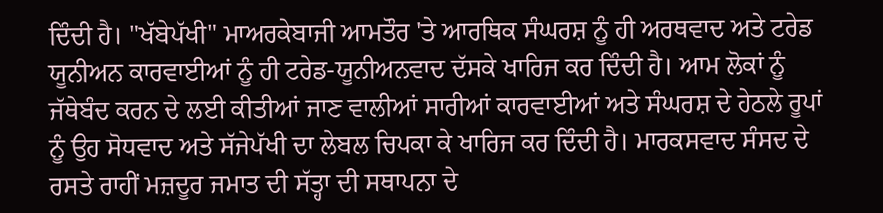ਦਿੰਦੀ ਹੈ। "ਖੱਬੇਪੱਖੀ" ਮਾਅਰਕੇਬਾਜੀ ਆਮਤੌਰ 'ਤੇ ਆਰਥਿਕ ਸੰਘਰਸ਼ ਨੂੰ ਹੀ ਅਰਥਵਾਦ ਅਤੇ ਟਰੇਡ ਯੂਨੀਅਨ ਕਾਰਵਾਈਆਂ ਨੂੰ ਹੀ ਟਰੇਡ-ਯੂਨੀਅਨਵਾਦ ਦੱਸਕੇ ਖਾਰਿਜ ਕਰ ਦਿੰਦੀ ਹੈ। ਆਮ ਲੋਕਾਂ ਨੂੰ ਜੱਥੇਬੰਦ ਕਰਨ ਦੇ ਲਈ ਕੀਤੀਆਂ ਜਾਣ ਵਾਲੀਆਂ ਸਾਰੀਆਂ ਕਾਰਵਾਈਆਂ ਅਤੇ ਸੰਘਰਸ਼ ਦੇ ਹੇਠਲੇ ਰੂਪਾਂ ਨੂੰ ਉਹ ਸੋਧਵਾਦ ਅਤੇ ਸੱਜੇਪੱਖੀ ਦਾ ਲੇਬਲ ਚਿਪਕਾ ਕੇ ਖਾਰਿਜ ਕਰ ਦਿੰਦੀ ਹੈ। ਮਾਰਕਸਵਾਦ ਸੰਸਦ ਦੇ ਰਸਤੇ ਰਾਹੀਂ ਮਜ਼ਦੂਰ ਜਮਾਤ ਦੀ ਸੱਤ੍ਹਾ ਦੀ ਸਥਾਪਨਾ ਦੇ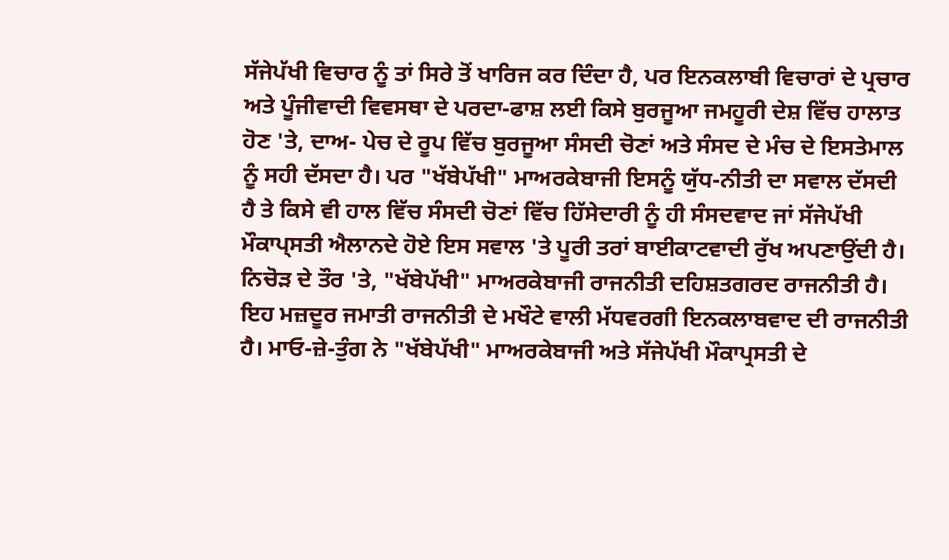ਸੱਜੇਪੱਖੀ ਵਿਚਾਰ ਨੂੰ ਤਾਂ ਸਿਰੇ ਤੋਂ ਖਾਰਿਜ ਕਰ ਦਿੰਦਾ ਹੈ, ਪਰ ਇਨਕਲਾਬੀ ਵਿਚਾਰਾਂ ਦੇ ਪ੍ਰਚਾਰ ਅਤੇ ਪੂੰਜੀਵਾਦੀ ਵਿਵਸਥਾ ਦੇ ਪਰਦਾ-ਫਾਸ਼ ਲਈ ਕਿਸੇ ਬੁਰਜੂਆ ਜਮਹੂਰੀ ਦੇਸ਼ ਵਿੱਚ ਹਾਲਾਤ ਹੋਣ 'ਤੇ, ਦਾਅ- ਪੇਚ ਦੇ ਰੂਪ ਵਿੱਚ ਬੁਰਜੂਆ ਸੰਸਦੀ ਚੋਣਾਂ ਅਤੇ ਸੰਸਦ ਦੇ ਮੰਚ ਦੇ ਇਸਤੇਮਾਲ ਨੂੰ ਸਹੀ ਦੱਸਦਾ ਹੈ। ਪਰ "ਖੱਬੇਪੱਖੀ" ਮਾਅਰਕੇਬਾਜੀ ਇਸਨੂੰ ਯੁੱਧ-ਨੀਤੀ ਦਾ ਸਵਾਲ ਦੱਸਦੀ ਹੈ ਤੇ ਕਿਸੇ ਵੀ ਹਾਲ ਵਿੱਚ ਸੰਸਦੀ ਚੋਣਾਂ ਵਿੱਚ ਹਿੱਸੇਦਾਰੀ ਨੂੰ ਹੀ ਸੰਸਦਵਾਦ ਜਾਂ ਸੱਜੇਪੱਖੀ ਮੌਕਾਪ੍ਸਤੀ ਐਲਾਨਦੇ ਹੋਏ ਇਸ ਸਵਾਲ 'ਤੇ ਪੂਰੀ ਤਰਾਂ ਬਾਈਕਾਟਵਾਦੀ ਰੁੱਖ ਅਪਣਾਉਂਦੀ ਹੈ। ਨਿਚੋੜ ਦੇ ਤੌਰ 'ਤੇ, "ਖੱਬੇਪੱਖੀ" ਮਾਅਰਕੇਬਾਜੀ ਰਾਜਨੀਤੀ ਦਹਿਸ਼ਤਗਰਦ ਰਾਜਨੀਤੀ ਹੈ। ਇਹ ਮਜ਼ਦੂਰ ਜਮਾਤੀ ਰਾਜਨੀਤੀ ਦੇ ਮਖੌਟੇ ਵਾਲੀ ਮੱਧਵਰਗੀ ਇਨਕਲਾਬਵਾਦ ਦੀ ਰਾਜਨੀਤੀ ਹੈ। ਮਾਓ-ਜ਼ੇ-ਤੁੰਗ ਨੇ "ਖੱਬੇਪੱਖੀ" ਮਾਅਰਕੇਬਾਜੀ ਅਤੇ ਸੱਜੇਪੱਖੀ ਮੌਕਾਪ੍ਰਸਤੀ ਦੇ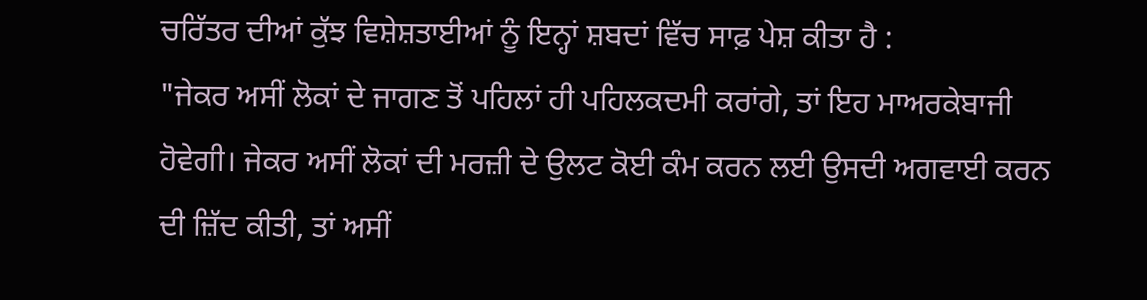ਚਰਿੱਤਰ ਦੀਆਂ ਕੁੱਝ ਵਿਸ਼ੇਸ਼ਤਾਈਆਂ ਨੂੰ ਇਨ੍ਹਾਂ ਸ਼ਬਦਾਂ ਵਿੱਚ ਸਾਫ਼ ਪੇਸ਼ ਕੀਤਾ ਹੈ :
"ਜੇਕਰ ਅਸੀਂ ਲੋਕਾਂ ਦੇ ਜਾਗਣ ਤੋਂ ਪਹਿਲਾਂ ਹੀ ਪਹਿਲਕਦਮੀ ਕਰਾਂਗੇ, ਤਾਂ ਇਹ ਮਾਅਰਕੇਬਾਜੀ ਹੋਵੇਗੀ। ਜੇਕਰ ਅਸੀਂ ਲੋਕਾਂ ਦੀ ਮਰਜ਼ੀ ਦੇ ਉਲਟ ਕੋਈ ਕੰਮ ਕਰਨ ਲਈ ਉਸਦੀ ਅਗਵਾਈ ਕਰਨ ਦੀ ਜ਼ਿੱਦ ਕੀਤੀ, ਤਾਂ ਅਸੀਂ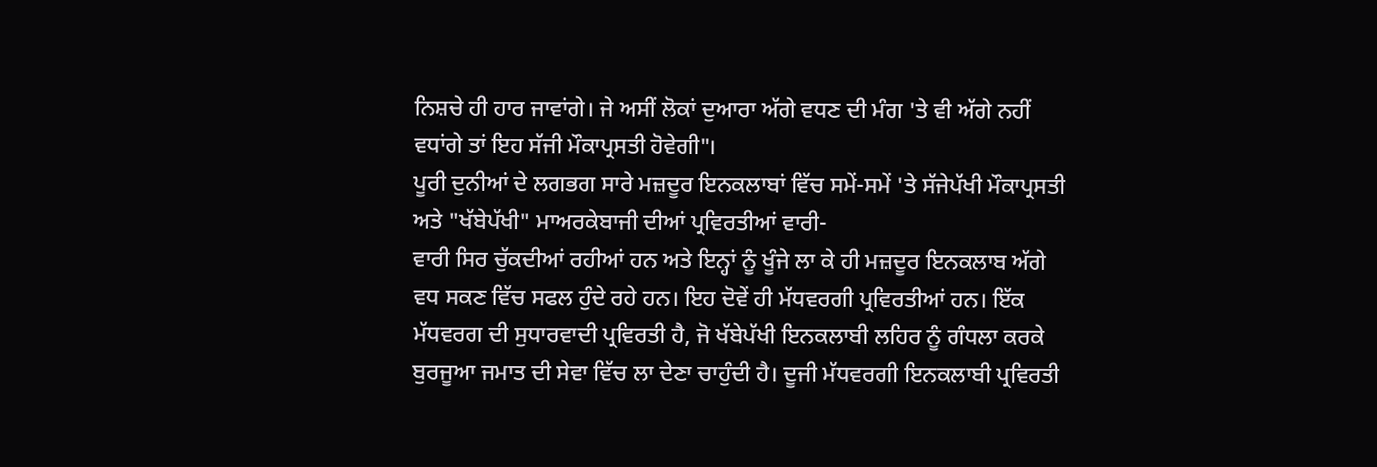ਨਿਸ਼ਚੇ ਹੀ ਹਾਰ ਜਾਵਾਂਗੇ। ਜੇ ਅਸੀਂ ਲੋਕਾਂ ਦੁਆਰਾ ਅੱਗੇ ਵਧਣ ਦੀ ਮੰਗ 'ਤੇ ਵੀ ਅੱਗੇ ਨਹੀਂ ਵਧਾਂਗੇ ਤਾਂ ਇਹ ਸੱਜੀ ਮੌਕਾਪ੍ਰਸਤੀ ਹੋਵੇਗੀ"।
ਪੂਰੀ ਦੁਨੀਆਂ ਦੇ ਲਗਭਗ ਸਾਰੇ ਮਜ਼ਦੂਰ ਇਨਕਲਾਬਾਂ ਵਿੱਚ ਸਮੇਂ-ਸਮੇਂ 'ਤੇ ਸੱਜੇਪੱਖੀ ਮੌਕਾਪ੍ਰਸਤੀ ਅਤੇ "ਖੱਬੇਪੱਖੀ" ਮਾਅਰਕੇਬਾਜੀ ਦੀਆਂ ਪ੍ਰਵਿਰਤੀਆਂ ਵਾਰੀ-
ਵਾਰੀ ਸਿਰ ਚੁੱਕਦੀਆਂ ਰਹੀਆਂ ਹਨ ਅਤੇ ਇਨ੍ਹਾਂ ਨੂੰ ਖੂੰਜੇ ਲਾ ਕੇ ਹੀ ਮਜ਼ਦੂਰ ਇਨਕਲਾਬ ਅੱਗੇ ਵਧ ਸਕਣ ਵਿੱਚ ਸਫਲ ਹੁੰਦੇ ਰਹੇ ਹਨ। ਇਹ ਦੋਵੇਂ ਹੀ ਮੱਧਵਰਗੀ ਪ੍ਰਵਿਰਤੀਆਂ ਹਨ। ਇੱਕ ਮੱਧਵਰਗ ਦੀ ਸੁਧਾਰਵਾਦੀ ਪ੍ਰਵਿਰਤੀ ਹੈ, ਜੋ ਖੱਬੇਪੱਖੀ ਇਨਕਲਾਬੀ ਲਹਿਰ ਨੂੰ ਗੰਧਲਾ ਕਰਕੇ ਬੁਰਜੂਆ ਜਮਾਤ ਦੀ ਸੇਵਾ ਵਿੱਚ ਲਾ ਦੇਣਾ ਚਾਹੁੰਦੀ ਹੈ। ਦੂਜੀ ਮੱਧਵਰਗੀ ਇਨਕਲਾਬੀ ਪ੍ਰਵਿਰਤੀ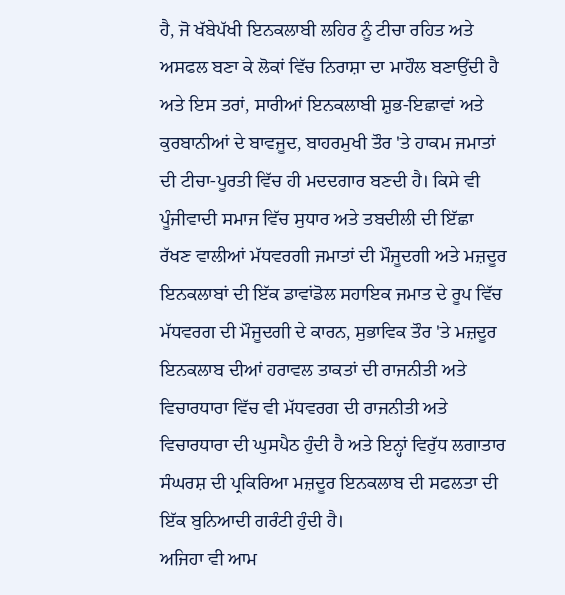ਹੈ, ਜੋ ਖੱਬੇਪੱਖੀ ਇਨਕਲਾਬੀ ਲਹਿਰ ਨੂੰ ਟੀਚਾ ਰਹਿਤ ਅਤੇ ਅਸਫਲ ਬਣਾ ਕੇ ਲੋਕਾਂ ਵਿੱਚ ਨਿਰਾਸ਼ਾ ਦਾ ਮਾਹੌਲ ਬਣਾਉਂਦੀ ਹੈ ਅਤੇ ਇਸ ਤਰਾਂ, ਸਾਰੀਆਂ ਇਨਕਲਾਬੀ ਸ਼ੁਭ-ਇਛਾਵਾਂ ਅਤੇ ਕੁਰਬਾਨੀਆਂ ਦੇ ਬਾਵਜੂਦ, ਬਾਹਰਮੁਖੀ ਤੌਰ 'ਤੇ ਹਾਕਮ ਜਮਾਤਾਂ ਦੀ ਟੀਚਾ-ਪੂਰਤੀ ਵਿੱਚ ਹੀ ਮਦਦਗਾਰ ਬਣਦੀ ਹੈ। ਕਿਸੇ ਵੀ ਪੂੰਜੀਵਾਦੀ ਸਮਾਜ ਵਿੱਚ ਸੁਧਾਰ ਅਤੇ ਤਬਦੀਲੀ ਦੀ ਇੱਛਾ ਰੱਖਣ ਵਾਲੀਆਂ ਮੱਧਵਰਗੀ ਜਮਾਤਾਂ ਦੀ ਮੌਜੂਦਗੀ ਅਤੇ ਮਜ਼ਦੂਰ ਇਨਕਲਾਬਾਂ ਦੀ ਇੱਕ ਡਾਵਾਂਡੋਲ ਸਹਾਇਕ ਜਮਾਤ ਦੇ ਰੂਪ ਵਿੱਚ ਮੱਧਵਰਗ ਦੀ ਮੌਜੂਦਗੀ ਦੇ ਕਾਰਨ, ਸੁਭਾਵਿਕ ਤੌਰ 'ਤੇ ਮਜ਼ਦੂਰ ਇਨਕਲਾਬ ਦੀਆਂ ਹਰਾਵਲ ਤਾਕਤਾਂ ਦੀ ਰਾਜਨੀਤੀ ਅਤੇ ਵਿਚਾਰਧਾਰਾ ਵਿੱਚ ਵੀ ਮੱਧਵਰਗ ਦੀ ਰਾਜਨੀਤੀ ਅਤੇ ਵਿਚਾਰਧਾਰਾ ਦੀ ਘੁਸਪੈਠ ਹੁੰਦੀ ਹੈ ਅਤੇ ਇਨ੍ਹਾਂ ਵਿਰੁੱਧ ਲਗਾਤਾਰ ਸੰਘਰਸ਼ ਦੀ ਪ੍ਰਕਿਰਿਆ ਮਜ਼ਦੂਰ ਇਨਕਲਾਬ ਦੀ ਸਫਲਤਾ ਦੀ ਇੱਕ ਬੁਨਿਆਦੀ ਗਰੰਟੀ ਹੁੰਦੀ ਹੈ।
ਅਜਿਹਾ ਵੀ ਆਮ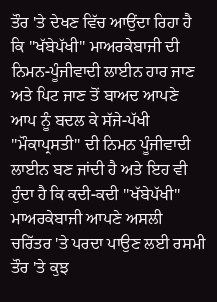ਤੌਰ 'ਤੇ ਦੇਖਣ ਵਿੱਚ ਆਉਂਦਾ ਰਿਹਾ ਹੈ ਕਿ "ਖੱਬੇਪੱਖੀ" ਮਾਅਰਕੇਬਾਜੀ ਦੀ ਨਿਮਨ-ਪੂੰਜੀਵਾਦੀ ਲਾਈਨ ਹਾਰ ਜਾਣ ਅਤੇ ਪਿਟ ਜਾਣ ਤੋਂ ਬਾਅਦ ਆਪਣੇ ਆਪ ਨੂੰ ਬਦਲ ਕੇ ਸੱਜੇ-ਪੱਖੀ "ਮੌਕਾਪ੍ਰਸਤੀ" ਦੀ ਨਿਮਨ ਪੂੰਜੀਵਾਦੀ ਲਾਈਨ ਬਣ ਜਾਂਦੀ ਹੈ ਅਤੇ ਇਹ ਵੀ ਹੁੰਦਾ ਹੈ ਕਿ ਕਦੀ-ਕਦੀ "ਖੱਬੇਪੱਖੀ" ਮਾਅਰਕੇਬਾਜੀ ਆਪਣੇ ਅਸਲੀ ਚਰਿੱਤਰ 'ਤੇ ਪਰਦਾ ਪਾਉਣ ਲਈ ਰਸਮੀ ਤੌਰ 'ਤੇ ਕੁਝ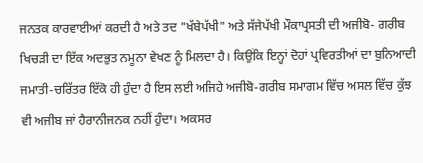ਜਨਤਕ ਕਾਰਵਾਈਆਂ ਕਰਦੀ ਹੈ ਅਤੇ ਤਦ "ਖੱਬੇਪੱਖੀ" ਅਤੇ ਸੱਜੇਪੱਖੀ ਮੌਕਾਪ੍ਰਸਤੀ ਦੀ ਅਜੀਬੋ- ਗਰੀਬ ਖਿਚੜੀ ਦਾ ਇੱਕ ਅਦਭੁਤ ਨਮੂਨਾ ਵੇਖਣ ਨੂੰ ਮਿਲਦਾ ਹੈ। ਕਿਉਂਕਿ ਇਨ੍ਹਾਂ ਦੋਹਾਂ ਪ੍ਰਵਿਰਤੀਆਂ ਦਾ ਬੁਨਿਆਦੀ ਜਮਾਤੀ-ਚਰਿੱਤਰ ਇੱਕੋ ਹੀ ਹੁੰਦਾ ਹੈ ਇਸ ਲਈ ਅਜਿਹੇ ਅਜੀਬੋ-ਗਰੀਬ ਸਮਾਗਮ ਵਿੱਚ ਅਸਲ ਵਿੱਚ ਕੁੱਝ ਵੀ ਅਜੀਬ ਜਾਂ ਹੈਰਾਨੀਜਨਕ ਨਹੀਂ ਹੁੰਦਾ। ਅਕਸਰ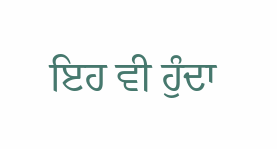ਇਹ ਵੀ ਹੁੰਦਾ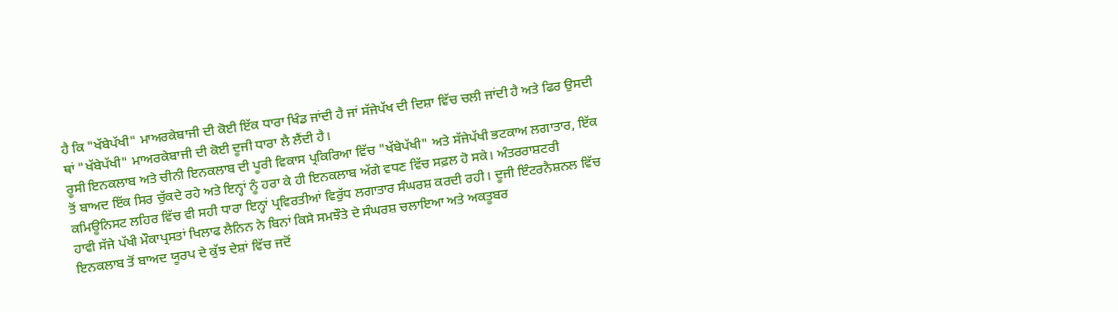ਹੈ ਕਿ "ਖੱਬੇਪੱਖੀ" ਮਾਅਰਕੇਬਾਜੀ ਦੀ ਕੋਈ ਇੱਕ ਧਾਰਾ ਖਿੰਡ ਜਾਂਦੀ ਹੈ ਜਾਂ ਸੱਜੇਪੱਖ ਦੀ ਦਿਸ਼ਾ ਵਿੱਚ ਚਲੀ ਜਾਂਦੀ ਹੈ ਅਤੇ ਫਿਰ ਉਸਦੀ ਥਾਂ "ਖੱਬੇਪੱਖੀ" ਮਾਅਰਕੇਬਾਜੀ ਦੀ ਕੋਈ ਦੂਜੀ ਧਾਰਾ ਲੈ ਲੈਂਦੀ ਹੈ।
ਰੂਸੀ ਇਨਕਲਾਬ ਅਤੇ ਚੀਨੀ ਇਨਕਲਾਬ ਦੀ ਪੂਰੀ ਵਿਕਾਸ ਪ੍ਰਕਿਰਿਆ ਵਿੱਚ "ਖੱਬੇਪੱਖੀ" ਅਤੇ ਸੱਜੇਪੱਖੀ ਭਟਕਾਅ ਲਗਾਤਾਰ, ਇੱਕ ਤੋਂ ਬਾਅਦ ਇੱਕ ਸਿਰ ਚੁੱਕਦੇ ਰਹੇ ਅਤੇ ਇਨ੍ਹਾਂ ਨੂੰ ਹਰਾ ਕੇ ਹੀ ਇਨਕਲਾਬ ਅੱਗੇ ਵਧਣ ਵਿੱਚ ਸਫ਼ਲ ਹੋ ਸਕੇ। ਅੰਤਰਰਾਸ਼ਟਰੀ ਕਮਿਊਨਿਸਟ ਲਹਿਰ ਵਿੱਚ ਵੀ ਸਹੀ ਧਾਰਾ ਇਨ੍ਹਾਂ ਪ੍ਰਵਿਰਤੀਆਂ ਵਿਰੁੱਧ ਲਗਾਤਾਰ ਸੰਘਰਸ਼ ਕਰਦੀ ਰਹੀ। ਦੂਜੀ ਇੰਟਰਨੈਸ਼ਨਲ ਵਿੱਚ ਹਾਵੀ ਸੱਜੇ ਪੱਖੀ ਮੌਕਾਪ੍ਰਸਤਾਂ ਖਿਲਾਫ ਲੈਨਿਨ ਨੇ ਬਿਨਾਂ ਕਿਸੇ ਸਮਝੌਤੇ ਦੇ ਸੰਘਰਸ਼ ਚਲਾਇਆ ਅਤੇ ਅਕਤੂਬਰ
ਇਨਕਲਾਬ ਤੋਂ ਬਾਅਦ ਯੂਰਪ ਦੇ ਕੁੱਝ ਦੇਸ਼ਾਂ ਵਿੱਚ ਜਦੋਂ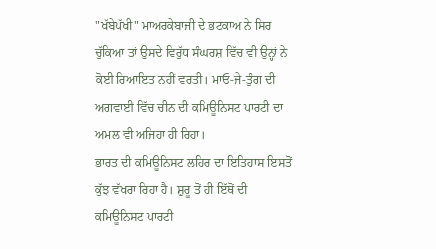"ਖੱਬੇਪੱਖੀ" ਮਾਅਰਕੇਬਾਜੀ ਦੇ ਭਟਕਾਅ ਨੇ ਸਿਰ ਚੁੱਕਿਆ ਤਾਂ ਉਸਦੇ ਵਿਰੁੱਧ ਸੰਘਰਸ਼ ਵਿੱਚ ਵੀ ਉਨ੍ਹਾਂ ਨੇ ਕੋਈ ਰਿਆਇਤ ਨਹੀਂ ਵਰਤੀ। ਮਾਓ-ਜੇ-ਤੁੰਗ ਦੀ ਅਗਵਾਈ ਵਿੱਚ ਚੀਨ ਦੀ ਕਮਿਊਨਿਸਟ ਪਾਰਟੀ ਦਾ ਅਮਲ ਵੀ ਅਜਿਹਾ ਹੀ ਰਿਹਾ।
ਭਾਰਤ ਦੀ ਕਮਿਊਨਿਸਟ ਲਹਿਰ ਦਾ ਇਤਿਹਾਸ ਇਸਤੋਂ ਕੁੱਝ ਵੱਖਰਾ ਰਿਹਾ ਹੈ। ਸ਼ੁਰੂ ਤੋਂ ਹੀ ਇੱਥੋਂ ਦੀ ਕਮਿਊਨਿਸਟ ਪਾਰਟੀ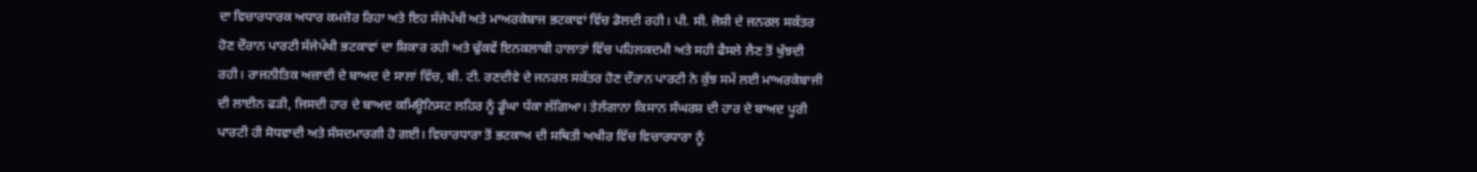ਦਾ ਵਿਚਾਰਧਾਰਕ ਅਧਾਰ ਕਮਜ਼ੋਰ ਰਿਹਾ ਅਤੇ ਇਹ ਸੱਜੇਪੱਖੀ ਅਤੇ ਮਾਅਰਕੇਬਾਜ ਭਟਕਾਵਾਂ ਵਿੱਚ ਡੋਲਦੀ ਰਹੀ। ਪੀ. ਸੀ. ਜੋਸ਼ੀ ਦੇ ਜਨਰਲ ਸਕੱਤਰ ਹੋਣ ਦੌਰਾਨ ਪਾਰਟੀ ਸੱਜੇਪੱਖੀ ਭਟਕਾਵਾਂ ਦਾ ਸ਼ਿਕਾਰ ਰਹੀ ਅਤੇ ਢੁੱਕਵੇਂ ਇਨਕਲਾਬੀ ਹਾਲਾਤਾਂ ਵਿੱਚ ਪਹਿਲਕਦਮੀ ਅਤੇ ਸਹੀ ਫੈਸਲੇ ਲੈਣ ਤੋਂ ਖੁੰਝਦੀ ਰਹੀ। ਰਾਜਨੀਤਿਕ ਅਜ਼ਾਦੀ ਦੇ ਬਾਅਦ ਦੇ ਸਾਲਾਂ ਵਿੱਚ, ਬੀ. ਟੀ. ਰਣਦੀਵੇ ਦੇ ਜਨਰਲ ਸਕੱਤਰ ਹੋਣ ਦੌਰਾਨ ਪਾਰਟੀ ਨੇ ਕੁੱਝ ਸਮੇਂ ਲਈ ਮਾਅਰਕੇਬਾਜੀ ਦੀ ਲਾਈਨ ਫੜੀ, ਜਿਸਦੀ ਹਾਰ ਦੇ ਬਾਅਦ ਕਮਿਊਨਿਸਟ ਲਹਿਰ ਨੂੰ ਡੂੰਘਾ ਧੱਕਾ ਲੱਗਿਆ। ਤੇਲੰਗਾਨਾ ਕਿਸਾਨ ਸੰਘਰਸ਼ ਦੀ ਹਾਰ ਦੇ ਬਾਅਦ ਪੂਰੀ ਪਾਰਟੀ ਹੀ ਸੋਧਵਾਦੀ ਅਤੇ ਸੰਸਦਮਾਰਗੀ ਹੋ ਗਈ। ਵਿਚਾਰਧਾਰਾ ਤੋਂ ਭਟਕਾਅ ਦੀ ਸਥਿਤੀ ਅਖੀਰ ਵਿੱਚ ਵਿਚਾਰਧਾਰਾ ਨੂੰ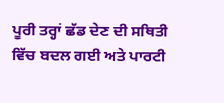ਪੂਰੀ ਤਰ੍ਹਾਂ ਛੱਡ ਦੇਣ ਦੀ ਸਥਿਤੀ ਵਿੱਚ ਬਦਲ ਗਈ ਅਤੇ ਪਾਰਟੀ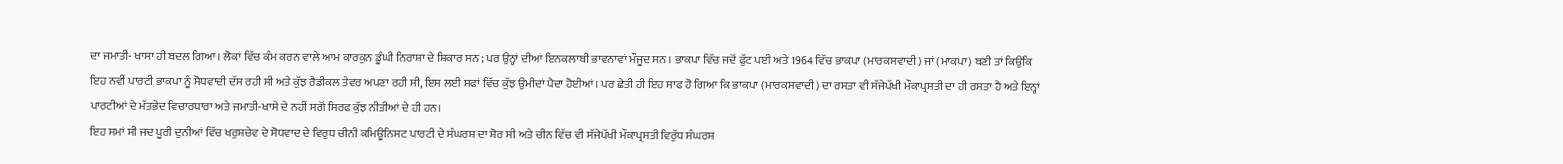ਦਾ ਜਮਾਤੀ- ਖਾਸਾ ਹੀ ਬਦਲ ਗਿਆ। ਲੋਕਾਂ ਵਿੱਚ ਕੰਮ ਕਰਨ ਵਾਲੇ ਆਮ ਕਾਰਕੁਨ ਡੂੰਘੀ ਨਿਰਾਸ਼ਾ ਦੇ ਸ਼ਿਕਾਰ ਸਨ ; ਪਰ ਉਨ੍ਹਾਂ ਦੀਆਂ ਇਨਕਲਾਬੀ ਭਾਵਨਾਵਾਂ ਮੌਜੂਦ ਸਨ । ਭਾਕਪਾ ਵਿੱਚ ਜਦੋਂ ਫੁੱਟ ਪਈ ਅਤੇ 1964 ਵਿੱਚ ਭਾਕਪਾ (ਮਾਰਕਸਵਾਦੀ) ਜਾਂ (ਮਾਕਪਾ) ਬਣੀ ਤਾਂ ਕਿਉਂਕਿ ਇਹ ਨਵੀਂ ਪਾਰਟੀ ਭਾਕਪਾ ਨੂੰ ਸੋਧਵਾਦੀ ਦੱਸ ਰਹੀ ਸੀ ਅਤੇ ਕੁੱਝ ਰੈਡੀਕਲ ਤੇਵਰ ਅਪਣਾ ਰਹੀ ਸੀ, ਇਸ ਲਈ ਸਫਾਂ ਵਿੱਚ ਕੁੱਝ ਉਮੀਦਾਂ ਪੈਦਾ ਹੋਈਆਂ। ਪਰ ਛੇਤੀ ਹੀ ਇਹ ਸਾਫ ਹੋ ਗਿਆ ਕਿ ਭਾਕਪਾ (ਮਾਰਕਸਵਾਦੀ) ਦਾ ਰਸਤਾ ਵੀ ਸੱਜੇਪੱਖੀ ਮੌਕਾਪ੍ਰਸਤੀ ਦਾ ਹੀ ਰਸਤਾ ਹੈ ਅਤੇ ਇਨ੍ਹਾਂ ਪਾਰਟੀਆਂ ਦੇ ਮੱਤਭੇਦ ਵਿਚਾਰਧਾਰਾ ਅਤੇ ਜਮਾਤੀ-ਖਾਸੇ ਦੇ ਨਹੀਂ ਸਗੋਂ ਸਿਰਫ ਕੁੱਝ ਨੀਤੀਆਂ ਦੇ ਹੀ ਹਨ।
ਇਹ ਸਮਾਂ ਸੀ ਜਦ ਪੂਰੀ ਦੁਨੀਆਂ ਵਿੱਚ ਖਰੁਸ਼ਚੇਵ ਦੇ ਸੋਧਵਾਦ ਦੇ ਵਿਰੁਧ ਚੀਨੀ ਕਮਿਊਨਿਸਟ ਪਾਰਟੀ ਦੇ ਸੰਘਰਸ਼ ਦਾ ਸ਼ੋਰ ਸੀ ਅਤੇ ਚੀਨ ਵਿੱਚ ਵੀ ਸੱਜੇਪੱਖੀ ਮੌਕਾਪ੍ਰਸਤੀ ਵਿਰੁੱਧ ਸੰਘਰਸ਼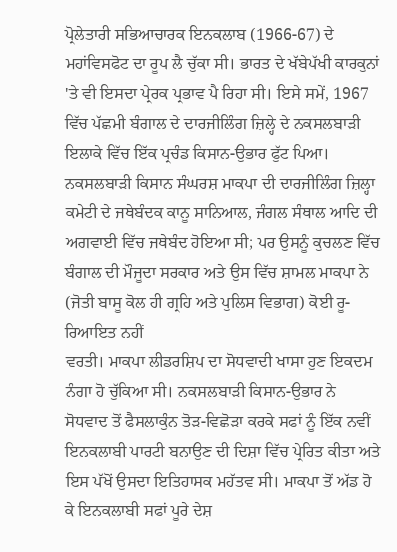ਪ੍ਰੋਲੇਤਾਰੀ ਸਭਿਆਚਾਰਕ ਇਨਕਲਾਬ (1966-67) ਦੇ ਮਹਾਂਵਿਸਫੋਟ ਦਾ ਰੂਪ ਲੈ ਚੁੱਕਾ ਸੀ। ਭਾਰਤ ਦੇ ਖੱਬੇਪੱਖੀ ਕਾਰਕੁਨਾਂ 'ਤੇ ਵੀ ਇਸਦਾ ਪ੍ਰੇਰਕ ਪ੍ਰਭਾਵ ਪੈ ਰਿਹਾ ਸੀ। ਇਸੇ ਸਮੇਂ, 1967 ਵਿੱਚ ਪੱਛਮੀ ਬੰਗਾਲ ਦੇ ਦਾਰਜੀਲਿੰਗ ਜ਼ਿਲ੍ਹੇ ਦੇ ਨਕਸਲਬਾੜੀ ਇਲਾਕੇ ਵਿੱਚ ਇੱਕ ਪ੍ਰਚੰਡ ਕਿਸਾਨ-ਉਭਾਰ ਫੁੱਟ ਪਿਆ। ਨਕਸਲਬਾੜੀ ਕਿਸਾਨ ਸੰਘਰਸ਼ ਮਾਕਪਾ ਦੀ ਦਾਰਜੀਲਿੰਗ ਜ਼ਿਲ੍ਹਾ ਕਮੇਟੀ ਦੇ ਜਥੇਬੰਦਕ ਕਾਨੂ ਸਾਨਿਆਲ, ਜੰਗਲ ਸੰਥਾਲ ਆਦਿ ਦੀ ਅਗਵਾਈ ਵਿੱਚ ਜਥੇਬੰਦ ਹੋਇਆ ਸੀ; ਪਰ ਉਸਨੂੰ ਕੁਚਲਣ ਵਿੱਚ ਬੰਗਾਲ ਦੀ ਮੌਜੂਦਾ ਸਰਕਾਰ ਅਤੇ ਉਸ ਵਿੱਚ ਸ਼ਾਮਲ ਮਾਕਪਾ ਨੇ (ਜੋਤੀ ਬਾਸੂ ਕੋਲ ਹੀ ਗ੍ਰਹਿ ਅਤੇ ਪੁਲਿਸ ਵਿਭਾਗ) ਕੋਈ ਰੂ-ਰਿਆਇਤ ਨਹੀਂ
ਵਰਤੀ। ਮਾਕਪਾ ਲੀਡਰਸ਼ਿਪ ਦਾ ਸੋਧਵਾਦੀ ਖਾਸਾ ਹੁਣ ਇਕਦਮ ਨੰਗਾ ਹੋ ਚੁੱਕਿਆ ਸੀ। ਨਕਸਲਬਾੜੀ ਕਿਸਾਨ-ਉਭਾਰ ਨੇ ਸੋਧਵਾਦ ਤੋਂ ਫੈਸਲਾਕੁੰਨ ਤੋੜ-ਵਿਛੋੜਾ ਕਰਕੇ ਸਫਾਂ ਨੂੰ ਇੱਕ ਨਵੀਂ ਇਨਕਲਾਬੀ ਪਾਰਟੀ ਬਨਾਉਣ ਦੀ ਦਿਸ਼ਾ ਵਿੱਚ ਪ੍ਰੇਰਿਤ ਕੀਤਾ ਅਤੇ ਇਸ ਪੱਖੋਂ ਉਸਦਾ ਇਤਿਹਾਸਕ ਮਹੱਤਵ ਸੀ। ਮਾਕਪਾ ਤੋਂ ਅੱਡ ਹੋ ਕੇ ਇਨਕਲਾਬੀ ਸਫਾਂ ਪੂਰੇ ਦੇਸ਼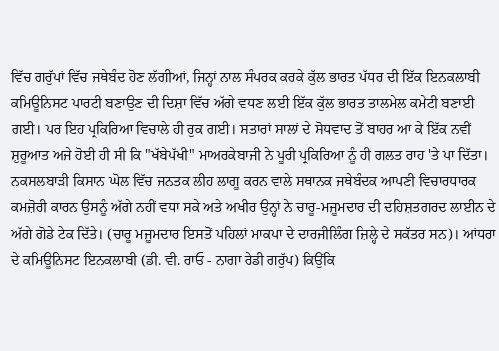ਵਿੱਚ ਗਰੁੱਪਾਂ ਵਿੱਚ ਜਥੇਬੰਦ ਹੋਣ ਲੱਗੀਆਂ, ਜਿਨ੍ਹਾਂ ਨਾਲ ਸੰਪਰਕ ਕਰਕੇ ਕੁੱਲ ਭਾਰਤ ਪੱਧਰ ਦੀ ਇੱਕ ਇਨਕਲਾਬੀ ਕਮਿਊਨਿਸਟ ਪਾਰਟੀ ਬਣਾਉਣ ਦੀ ਦਿਸ਼ਾ ਵਿੱਚ ਅੱਗੇ ਵਧਣ ਲਈ ਇੱਕ ਕੁੱਲ ਭਾਰਤ ਤਾਲਮੇਲ ਕਮੇਟੀ ਬਣਾਈ ਗਈ। ਪਰ ਇਹ ਪ੍ਰਕਿਰਿਆ ਵਿਚਾਲੇ ਹੀ ਰੁਕ ਗਈ। ਸਤਾਰਾਂ ਸਾਲਾਂ ਦੇ ਸੋਧਵਾਦ ਤੋਂ ਬਾਹਰ ਆ ਕੇ ਇੱਕ ਨਵੀਂ ਸ਼ੁਰੂਆਤ ਅਜੇ ਹੋਈ ਹੀ ਸੀ ਕਿ "ਖੱਬੇਪੱਖੀ" ਮਾਅਰਕੇਬਾਜੀ ਨੇ ਪੂਰੀ ਪ੍ਰਕਿਰਿਆ ਨੂੰ ਹੀ ਗਲਤ ਰਾਹ 'ਤੇ ਪਾ ਦਿੱਤਾ। ਨਕਸਲਬਾੜੀ ਕਿਸਾਨ ਘੋਲ ਵਿੱਚ ਜਨਤਕ ਲੀਹ ਲਾਗੂ ਕਰਨ ਵਾਲੇ ਸਥਾਨਕ ਜਥੇਬੰਦਕ ਆਪਣੀ ਵਿਚਾਰਧਾਰਕ ਕਮਜ਼ੋਰੀ ਕਾਰਨ ਉਸਨੂੰ ਅੱਗੇ ਨਹੀਂ ਵਧਾ ਸਕੇ ਅਤੇ ਅਖੀਰ ਉਨ੍ਹਾਂ ਨੇ ਚਾਰੂ-ਮਜੂਮਦਾਰ ਦੀ ਦਹਿਸ਼ਤਗਰਦ ਲਾਈਨ ਦੇ ਅੱਗੇ ਗੋਡੇ ਟੇਕ ਦਿੱਤੇ। (ਚਾਰੂ ਮਜੂਮਦਾਰ ਇਸਤੋਂ ਪਹਿਲਾਂ ਮਾਕਪਾ ਦੇ ਦਾਰਜੀਲਿੰਗ ਜ਼ਿਲ੍ਹੇ ਦੇ ਸਕੱਤਰ ਸਨ)। ਆਂਧਰਾ ਦੇ ਕਮਿਊਨਿਸਟ ਇਨਕਲਾਬੀ (ਡੀ. ਵੀ. ਰਾਓ - ਨਾਗਾ ਰੇਡੀ ਗਰੁੱਪ) ਕਿਉਂਕਿ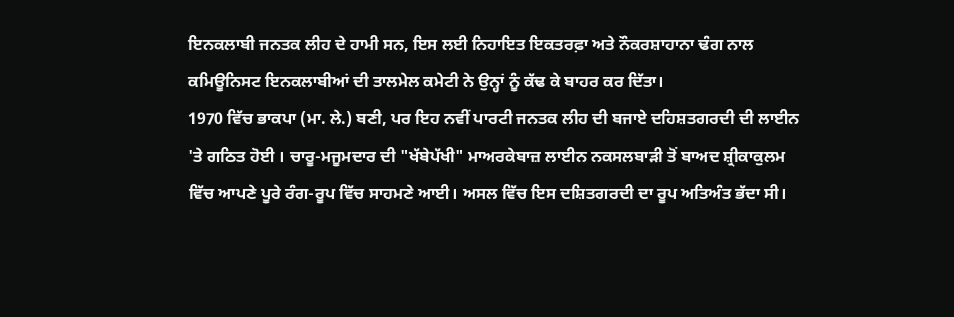ਇਨਕਲਾਬੀ ਜਨਤਕ ਲੀਹ ਦੇ ਹਾਮੀ ਸਨ, ਇਸ ਲਈ ਨਿਹਾਇਤ ਇਕਤਰਫ਼ਾ ਅਤੇ ਨੌਕਰਸ਼ਾਹਾਨਾ ਢੰਗ ਨਾਲ ਕਮਿਊਨਿਸਟ ਇਨਕਲਾਬੀਆਂ ਦੀ ਤਾਲਮੇਲ ਕਮੇਟੀ ਨੇ ਉਨ੍ਹਾਂ ਨੂੰ ਕੱਢ ਕੇ ਬਾਹਰ ਕਰ ਦਿੱਤਾ।
1970 ਵਿੱਚ ਭਾਕਪਾ (ਮਾ. ਲੇ.) ਬਣੀ, ਪਰ ਇਹ ਨਵੀਂ ਪਾਰਟੀ ਜਨਤਕ ਲੀਹ ਦੀ ਬਜਾਏ ਦਹਿਸ਼ਤਗਰਦੀ ਦੀ ਲਾਈਨ 'ਤੇ ਗਠਿਤ ਹੋਈ । ਚਾਰੂ-ਮਜੂਮਦਾਰ ਦੀ "ਖੱਬੇਪੱਖੀ" ਮਾਅਰਕੇਬਾਜ਼ ਲਾਈਨ ਨਕਸਲਬਾੜੀ ਤੋਂ ਬਾਅਦ ਸ਼੍ਰੀਕਾਕੁਲਮ ਵਿੱਚ ਆਪਣੇ ਪੂਰੇ ਰੰਗ-ਰੂਪ ਵਿੱਚ ਸਾਹਮਣੇ ਆਈ। ਅਸਲ ਵਿੱਚ ਇਸ ਦਸ਼ਿਤਗਰਦੀ ਦਾ ਰੂਪ ਅਤਿਅੰਤ ਭੱਦਾ ਸੀ।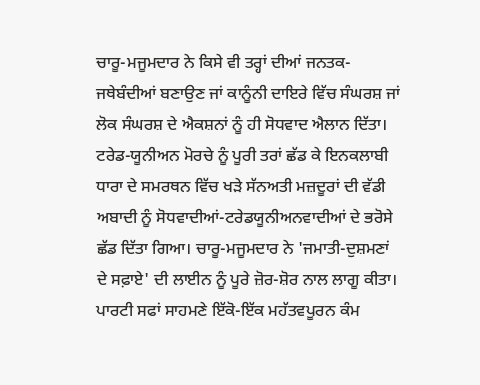ਚਾਰੂ-ਮਜੂਮਦਾਰ ਨੇ ਕਿਸੇ ਵੀ ਤਰ੍ਹਾਂ ਦੀਆਂ ਜਨਤਕ-ਜਥੇਬੰਦੀਆਂ ਬਣਾਉਣ ਜਾਂ ਕਾਨੂੰਨੀ ਦਾਇਰੇ ਵਿੱਚ ਸੰਘਰਸ਼ ਜਾਂ ਲੋਕ ਸੰਘਰਸ਼ ਦੇ ਐਕਸ਼ਨਾਂ ਨੂੰ ਹੀ ਸੋਧਵਾਦ ਐਲਾਨ ਦਿੱਤਾ। ਟਰੇਡ-ਯੂਨੀਅਨ ਮੋਰਚੇ ਨੂੰ ਪੂਰੀ ਤਰਾਂ ਛੱਡ ਕੇ ਇਨਕਲਾਬੀ ਧਾਰਾ ਦੇ ਸਮਰਥਨ ਵਿੱਚ ਖੜੇ ਸੱਨਅਤੀ ਮਜ਼ਦੂਰਾਂ ਦੀ ਵੱਡੀ ਅਬਾਦੀ ਨੂੰ ਸੋਧਵਾਦੀਆਂ-ਟਰੇਡਯੂਨੀਅਨਵਾਦੀਆਂ ਦੇ ਭਰੋਸੇ ਛੱਡ ਦਿੱਤਾ ਗਿਆ। ਚਾਰੂ-ਮਜੂਮਦਾਰ ਨੇ 'ਜਮਾਤੀ-ਦੁਸ਼ਮਣਾਂ ਦੇ ਸਫ਼ਾਏ' ਦੀ ਲਾਈਨ ਨੂੰ ਪੂਰੇ ਜ਼ੋਰ-ਸ਼ੋਰ ਨਾਲ ਲਾਗੂ ਕੀਤਾ। ਪਾਰਟੀ ਸਫਾਂ ਸਾਹਮਣੇ ਇੱਕੋ-ਇੱਕ ਮਹੱਤਵਪੂਰਨ ਕੰਮ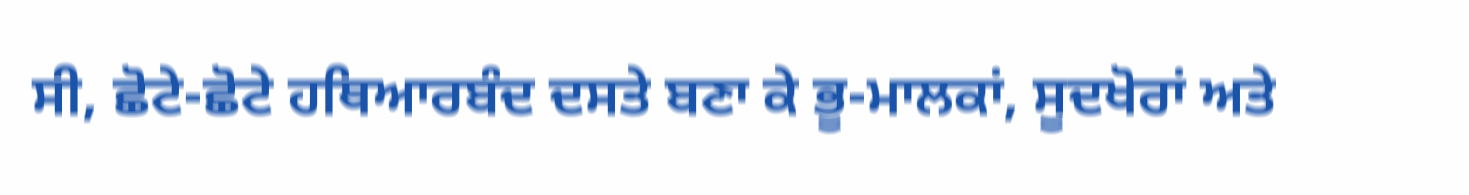ਸੀ, ਛੋਟੇ-ਛੋਟੇ ਹਥਿਆਰਬੰਦ ਦਸਤੇ ਬਣਾ ਕੇ ਭੂ-ਮਾਲਕਾਂ, ਸੂਦਖੋਰਾਂ ਅਤੇ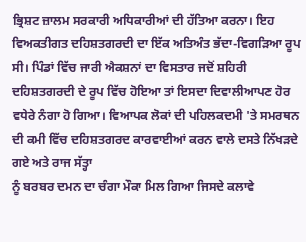ਭ੍ਰਿਸ਼ਟ ਜ਼ਾਲਮ ਸਰਕਾਰੀ ਅਧਿਕਾਰੀਆਂ ਦੀ ਹੱਤਿਆ ਕਰਨਾ। ਇਹ ਵਿਅਕਤੀਗਤ ਦਹਿਸ਼ਤਗਰਦੀ ਦਾ ਇੱਕ ਅਤਿਅੰਤ ਭੱਦਾ-ਵਿਗੜਿਆ ਰੂਪ ਸੀ। ਪਿੰਡਾਂ ਵਿੱਚ ਜਾਰੀ ਐਕਸ਼ਨਾਂ ਦਾ ਵਿਸਤਾਰ ਜਦੋਂ ਸ਼ਹਿਰੀ ਦਹਿਸ਼ਤਗਰਦੀ ਦੇ ਰੂਪ ਵਿੱਚ ਹੋਇਆ ਤਾਂ ਇਸਦਾ ਦਿਵਾਲੀਆਪਣ ਹੋਰ ਵਧੇਰੇ ਨੰਗਾ ਹੋ ਗਿਆ। ਵਿਆਪਕ ਲੋਕਾਂ ਦੀ ਪਹਿਲਕਦਮੀ 'ਤੇ ਸਮਰਥਨ ਦੀ ਕਮੀ ਵਿੱਚ ਦਹਿਸ਼ਤਗਰਦ ਕਾਰਵਾਈਆਂ ਕਰਨ ਵਾਲੇ ਦਸਤੇ ਨਿੱਖੜਦੇ ਗਏ ਅਤੇ ਰਾਜ ਸੱਤ੍ਹਾ
ਨੂੰ ਬਰਬਰ ਦਮਨ ਦਾ ਚੰਗਾ ਮੌਕਾ ਮਿਲ ਗਿਆ ਜਿਸਦੇ ਕਲਾਵੇ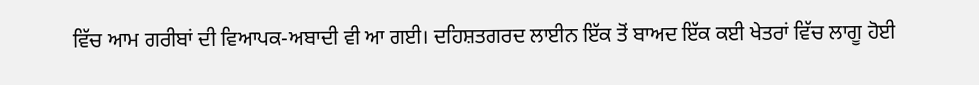ਵਿੱਚ ਆਮ ਗਰੀਬਾਂ ਦੀ ਵਿਆਪਕ-ਅਬਾਦੀ ਵੀ ਆ ਗਈ। ਦਹਿਸ਼ਤਗਰਦ ਲਾਈਨ ਇੱਕ ਤੋਂ ਬਾਅਦ ਇੱਕ ਕਈ ਖੇਤਰਾਂ ਵਿੱਚ ਲਾਗੂ ਹੋਈ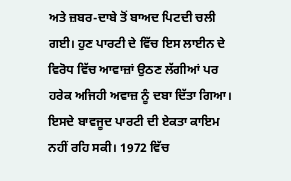ਅਤੇ ਜ਼ਬਰ-ਦਾਬੇ ਤੋਂ ਬਾਅਦ ਪਿਟਦੀ ਚਲੀ ਗਈ। ਹੁਣ ਪਾਰਟੀ ਦੇ ਵਿੱਚ ਇਸ ਲਾਈਨ ਦੇ ਵਿਰੋਧ ਵਿੱਚ ਆਵਾਜ਼ਾਂ ਉਠਣ ਲੱਗੀਆਂ ਪਰ ਹਰੇਕ ਅਜਿਹੀ ਅਵਾਜ਼ ਨੂੰ ਦਬਾ ਦਿੱਤਾ ਗਿਆ। ਇਸਦੇ ਬਾਵਜੂਦ ਪਾਰਟੀ ਦੀ ਏਕਤਾ ਕਾਇਮ ਨਹੀਂ ਰਹਿ ਸਕੀ। 1972 ਵਿੱਚ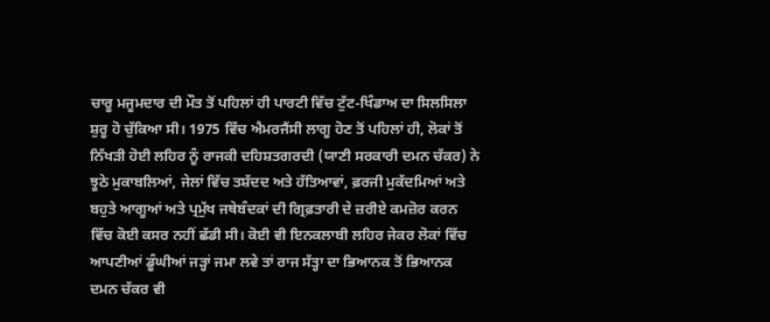ਚਾਰੂ ਮਜੂਮਦਾਰ ਦੀ ਮੌਤ ਤੋਂ ਪਹਿਲਾਂ ਹੀ ਪਾਰਟੀ ਵਿੱਚ ਟੁੱਟ-ਖਿੰਡਾਅ ਦਾ ਸਿਲਸਿਲਾ ਸ਼ੁਰੂ ਹੋ ਚੁੱਕਿਆ ਸੀ। 1975 ਵਿੱਚ ਐਮਰਜੈਂਸੀ ਲਾਗੂ ਹੋਣ ਤੋਂ ਪਹਿਲਾਂ ਹੀ, ਲੋਕਾਂ ਤੋਂ ਨਿੱਖੜੀ ਹੋਈ ਲਹਿਰ ਨੂੰ ਰਾਜਕੀ ਦਹਿਸ਼ਤਗਰਦੀ (ਯਾਣੀ ਸਰਕਾਰੀ ਦਮਨ ਚੱਕਰ) ਨੇ ਝੂਠੇ ਮੁਕਾਬਲਿਆਂ, ਜੇਲਾਂ ਵਿੱਚ ਤਸ਼ੱਦਦ ਅਤੇ ਹੱਤਿਆਵਾਂ, ਫ਼ਰਜੀ ਮੁਕੱਦਮਿਆਂ ਅਤੇ ਬਹੁਤੇ ਆਗੂਆਂ ਅਤੇ ਪ੍ਰਮੁੱਖ ਜਥੇਬੰਦਕਾਂ ਦੀ ਗ੍ਰਿਫ਼ਤਾਰੀ ਦੇ ਜ਼ਰੀਏ ਕਮਜ਼ੋਰ ਕਰਨ ਵਿੱਚ ਕੋਈ ਕਸਰ ਨਹੀਂ ਛੱਡੀ ਸੀ। ਕੋਈ ਵੀ ਇਨਕਲਾਬੀ ਲਹਿਰ ਜੇਕਰ ਲੋਕਾਂ ਵਿੱਚ ਆਪਣੀਆਂ ਡੂੰਘੀਆਂ ਜੜ੍ਹਾਂ ਜਮਾ ਲਵੇ ਤਾਂ ਰਾਜ ਸੱਤ੍ਹਾ ਦਾ ਭਿਆਨਕ ਤੋਂ ਭਿਆਨਕ ਦਮਨ ਚੱਕਰ ਵੀ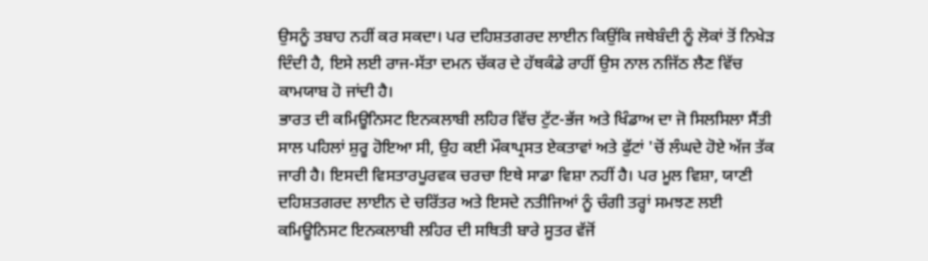ਉਸਨੂੰ ਤਬਾਹ ਨਹੀਂ ਕਰ ਸਕਦਾ। ਪਰ ਦਹਿਸ਼ਤਗਰਦ ਲਾਈਨ ਕਿਉਂਕਿ ਜਥੇਬੰਦੀ ਨੂੰ ਲੋਕਾਂ ਤੋਂ ਨਿਖੇੜ ਦਿੰਦੀ ਹੈ, ਇਸੇ ਲਈ ਰਾਜ-ਸੱਤਾ ਦਮਨ ਚੱਕਰ ਦੇ ਹੱਥਕੰਡੇ ਰਾਹੀਂ ਉਸ ਨਾਲ ਨਜਿੱਠ ਲੈਣ ਵਿੱਚ ਕਾਮਯਾਬ ਹੋ ਜਾਂਦੀ ਹੈ।
ਭਾਰਤ ਦੀ ਕਮਿਊਨਿਸਟ ਇਨਕਲਾਬੀ ਲਹਿਰ ਵਿੱਚ ਟੁੱਟ-ਭੱਜ ਅਤੇ ਖਿੰਡਾਅ ਦਾ ਜੋ ਸਿਲਸਿਲਾ ਸੈਂਤੀ ਸਾਲ ਪਹਿਲਾਂ ਸ਼ੁਰੂ ਹੋਇਆ ਸੀ, ਉਹ ਕਈ ਮੌਕਾਪ੍ਰਸਤ ਏਕਤਾਵਾਂ ਅਤੇ ਫੁੱਟਾਂ 'ਚੋਂ ਲੰਘਦੇ ਹੋਏ ਅੱਜ ਤੱਕ ਜਾਰੀ ਹੈ। ਇਸਦੀ ਵਿਸਤਾਰਪੂਰਵਕ ਚਰਚਾ ਇਥੇ ਸਾਡਾ ਵਿਸ਼ਾ ਨਹੀਂ ਹੈ। ਪਰ ਮੂਲ ਵਿਸ਼ਾ, ਯਾਣੀ ਦਹਿਸ਼ਤਗਰਦ ਲਾਈਨ ਦੇ ਚਰਿੱਤਰ ਅਤੇ ਇਸਦੇ ਨਤੀਜਿਆਂ ਨੂੰ ਚੰਗੀ ਤਰ੍ਹਾਂ ਸਮਝਣ ਲਈ ਕਮਿਊਨਿਸਟ ਇਨਕਲਾਬੀ ਲਹਿਰ ਦੀ ਸਥਿਤੀ ਬਾਰੇ ਸੂਤਰ ਵੱਜੋਂ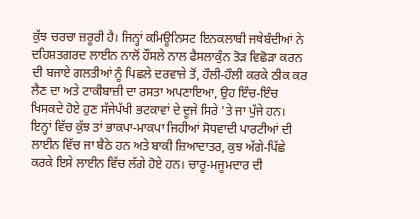ਕੁੱਝ ਚਰਚਾ ਜ਼ਰੂਰੀ ਹੈ। ਜਿਨ੍ਹਾਂ ਕਮਿਊਨਿਸਟ ਇਨਕਲਾਬੀ ਜਥੇਬੰਦੀਆਂ ਨੇ ਦਹਿਸ਼ਤਗਰਦ ਲਾਈਨ ਨਾਲੋਂ ਹੌਂਸਲੇ ਨਾਲ ਫੈਸਲਾਕੁੰਨ ਤੋੜ ਵਿਛੋੜਾ ਕਰਨ ਦੀ ਬਜਾਏ ਗਲਤੀਆਂ ਨੂੰ ਪਿਛਲੇ ਦਰਵਾਜ਼ੇ ਤੋਂ, ਹੌਲੀ-ਹੌਲੀ ਕਰਕੇ ਠੀਕ ਕਰ ਲੈਣ ਦਾ ਅਤੇ ਟਾਕੀਬਾਜ਼ੀ ਦਾ ਰਸਤਾ ਅਪਣਾਇਆ, ਉਹ ਇੰਚ-ਇੰਚ ਖਿਸਕਦੇ ਹੋਏ ਹੁਣ ਸੱਜੇਪੱਖੀ ਭਟਕਾਵਾਂ ਦੇ ਦੂਜੇ ਸਿਰੇ 'ਤੇ ਜਾ ਪੁੱਜੇ ਹਨ। ਇਨ੍ਹਾਂ ਵਿੱਚ ਕੁੱਝ ਤਾਂ ਭਾਕਪਾ-ਮਾਕਪਾ ਜਿਹੀਆਂ ਸੋਧਵਾਦੀ ਪਾਰਟੀਆਂ ਦੀ ਲਾਈਨ ਵਿੱਚ ਜਾ ਬੈਠੇ ਹਨ ਅਤੇ ਬਾਕੀ ਜ਼ਿਆਦਾਤਰ, ਕੁਝ ਅੱਗੇ-ਪਿੱਛੇ ਕਰਕੇ ਇਸੇ ਲਾਈਨ ਵਿੱਚ ਲੱਗੇ ਹੋਏ ਹਨ। ਚਾਰੂ-ਮਜੂਮਦਾਰ ਦੀ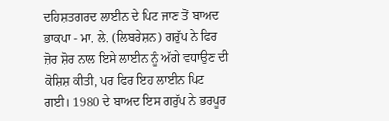ਦਹਿਸ਼ਤਗਰਦ ਲਾਈਨ ਦੇ ਪਿਟ ਜਾਣ ਤੋਂ ਬਾਅਦ ਭਾਕਪਾ - ਮਾ. ਲੇ. (ਲਿਬਰੇਸ਼ਨ) ਗਰੁੱਪ ਨੇ ਫਿਰ ਜ਼ੋਰ ਸ਼ੋਰ ਨਾਲ ਇਸੇ ਲਾਈਨ ਨੂੰ ਅੱਗੇ ਵਧਾਉਣ ਦੀ ਕੋਸ਼ਿਸ਼ ਕੀਤੀ, ਪਰ ਫਿਰ ਇਹ ਲਾਈਨ ਪਿਟ ਗਈ। 1980 ਦੇ ਬਾਅਦ ਇਸ ਗਰੁੱਪ ਨੇ ਭਰਪੂਰ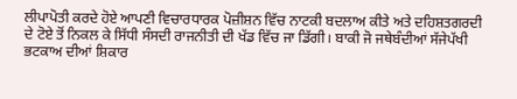ਲੀਪਾਪੋਤੀ ਕਰਦੇ ਹੋਏ ਆਪਣੀ ਵਿਚਾਰਧਾਰਕ ਪੋਜ਼ੀਸ਼ਨ ਵਿੱਚ ਨਾਟਕੀ ਬਦਲਾਅ ਕੀਤੇ ਅਤੇ ਦਹਿਸ਼ਤਗਰਦੀ ਦੇ ਟੋਏ ਤੋਂ ਨਿਕਲ ਕੇ ਸਿੱਧੀ ਸੰਸਦੀ ਰਾਜਨੀਤੀ ਦੀ ਖੱਡ ਵਿੱਚ ਜਾ ਡਿੱਗੀ। ਬਾਕੀ ਜੋ ਜਥੇਬੰਦੀਆਂ ਸੱਜੇਪੱਖੀ ਭਟਕਾਅ ਦੀਆਂ ਸ਼ਿਕਾਰ